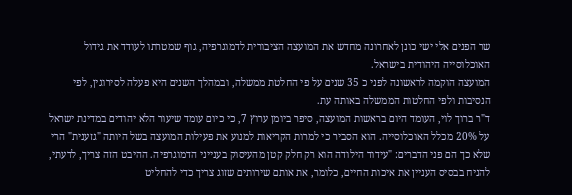שר הפנים אלי ישי כונן לאחרונה מחדש את המועצה הציבורית לדמוגרפיה, גוף שמטרתו לעודד את גידול האוכלוסייה היהודית בישראל.
המועצה הוקמה לראשונה לפני כ 35 שנים על פי החלטת ממשלה, ובמהלך השנים היא פעלה לסירוגין, לפי הנסיבות ולפי החלטות הממשלה באותה עת.
ד"ר ברוך לוי, העומד היום בראשות המועצה, סיפר ביומן ערוץ 7, כי כיום עומד שיעור הלא יהודים במדינת ישראל על 20% מכלל האוכלוסייה. הוא הסביר כי למרות הקריאות למנוע את פעילות המועצה בשל היותה "גזענית" הרי שלא כך הם פני הדברים: "עידוד הילודה הוא רק חלק קטן מהעיסוק בענייני הדמוגרפיה. ההיבט הזה צריך, לדעתי, להניח בבסיס העניין את איכות החיים, כלומר, את אותם שירותים שזוג צריך כדי להחליט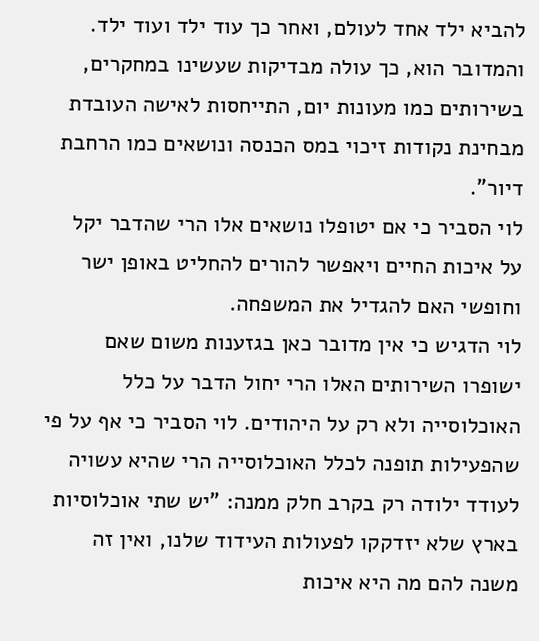להביא ילד אחד לעולם, ואחר כך עוד ילד ועוד ילד. והמדובר הוא, כך עולה מבדיקות שעשינו במחקרים, בשירותים כמו מעונות יום, התייחסות לאישה העובדת מבחינת נקודות זיכוי במס הכנסה ונושאים כמו הרחבת דיור".
לוי הסביר כי אם יטופלו נושאים אלו הרי שהדבר יקל על איכות החיים ויאפשר להורים להחליט באופן ישר וחופשי האם להגדיל את המשפחה.
לוי הדגיש כי אין מדובר כאן בגזענות משום שאם ישופרו השירותים האלו הרי יחול הדבר על כלל האוכלוסייה ולא רק על היהודים. לוי הסביר כי אף על פי שהפעילות תופנה לכלל האוכלוסייה הרי שהיא עשויה לעודד ילודה רק בקרב חלק ממנה: "יש שתי אוכלוסיות בארץ שלא יזדקקו לפעולות העידוד שלנו, ואין זה משנה להם מה היא איכות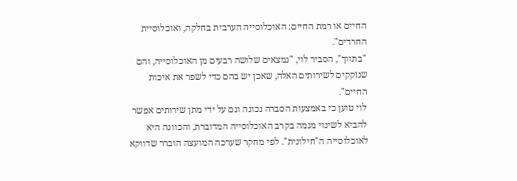החיים או רמת החיים: האוכלוסייה הערבית בחלקה, ואוכלוסיית החרדים".
"בתווך", הסביר לוי, "נמצאים שלושה רבעים מן האוכלוסייה, והם שנזקקים לשירותים האלה, שאכן יש בהם כדי לשפר את איכות החיים".
לוי טוען כי באמצעות הסברה נכונה וגם על ידי מתן שירותים אפשר להביא לשינוי מגמה בקרב האוכלוסייה המדוברת, והכוונה היא לאוכלוסייה ה"חילונית". לפי מחקר שערכה המועצה הוברר שדווקא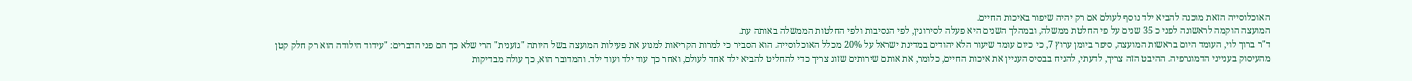האוכלוסייה הזאת מוכנה להביא ילד נוסף לעולם אם רק יהיה שיפור באיכות החיים.
המועצה הוקמה לראשונה לפני כ 35 שנים על פי החלטת ממשלה, ובמהלך השנים היא פעלה לסירוגין, לפי הנסיבות ולפי החלטות הממשלה באותה עת.
ד"ר ברוך לוי, העומד היום בראשות המועצה, סיפר ביומן ערוץ 7, כי כיום עומד שיעור הלא יהודים במדינת ישראל על 20% מכלל האוכלוסייה. הוא הסביר כי למרות הקריאות למנוע את פעילות המועצה בשל היותה "גזענית" הרי שלא כך הם פני הדברים: "עידוד הילודה הוא רק חלק קטן מהעיסוק בענייני הדמוגרפיה. ההיבט הזה צריך, לדעתי, להניח בבסיס העניין את איכות החיים, כלומר, את אותם שירותים שזוג צריך כדי להחליט להביא ילד אחד לעולם, ואחר כך עוד ילד ועוד ילד. והמדובר הוא, כך עולה מבדיקות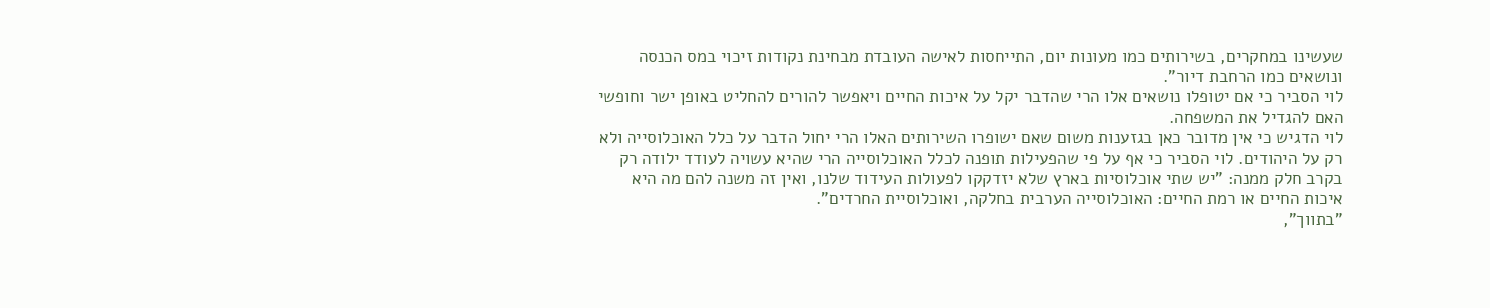שעשינו במחקרים, בשירותים כמו מעונות יום, התייחסות לאישה העובדת מבחינת נקודות זיכוי במס הכנסה ונושאים כמו הרחבת דיור".
לוי הסביר כי אם יטופלו נושאים אלו הרי שהדבר יקל על איכות החיים ויאפשר להורים להחליט באופן ישר וחופשי האם להגדיל את המשפחה.
לוי הדגיש כי אין מדובר כאן בגזענות משום שאם ישופרו השירותים האלו הרי יחול הדבר על כלל האוכלוסייה ולא רק על היהודים. לוי הסביר כי אף על פי שהפעילות תופנה לכלל האוכלוסייה הרי שהיא עשויה לעודד ילודה רק בקרב חלק ממנה: "יש שתי אוכלוסיות בארץ שלא יזדקקו לפעולות העידוד שלנו, ואין זה משנה להם מה היא איכות החיים או רמת החיים: האוכלוסייה הערבית בחלקה, ואוכלוסיית החרדים".
"בתווך",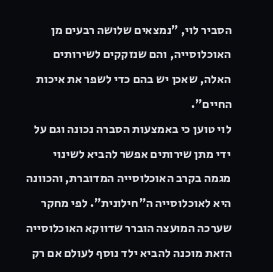הסביר לוי, "נמצאים שלושה רבעים מן האוכלוסייה, והם שנזקקים לשירותים האלה, שאכן יש בהם כדי לשפר את איכות החיים".
לוי טוען כי באמצעות הסברה נכונה וגם על ידי מתן שירותים אפשר להביא לשינוי מגמה בקרב האוכלוסייה המדוברת, והכוונה היא לאוכלוסייה ה"חילונית". לפי מחקר שערכה המועצה הוברר שדווקא האוכלוסייה הזאת מוכנה להביא ילד נוסף לעולם אם רק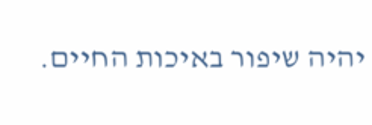יהיה שיפור באיכות החיים.